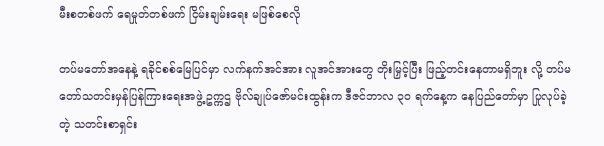မီးစတစ်ဖက် ရေမှုတ်တစ်ဖက် ငြိမ်းချမ်းရေး မဖြစ်စေလို

တပ်မတော်အနေနဲ့ ရခိုင်စစ်မြေပြင်မှာ လက်နက်အင်အား လူအင်အားတွေ တိုးမြှင့်ပြီး ဖြည့်တင်းနေတာမရှိဘူး လို့ တပ်မတော်သတင်းမှန်ပြန်ကြားရေးအဖွဲ့ ဥက္ကဌ ဗိုလ်ချုပ်ဇော်မင်းထွန်းက ဒီဇင်ဘာလ ၃၀ ရက်နေ့က နေပြည်တော်မှာ ပြုလုပ်ခဲ့တဲ့ သတင်းစာရှင်း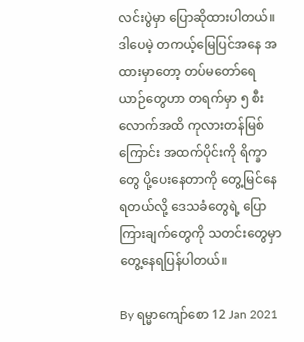လင်းပွဲမှာ ပြောဆိုထားပါတယ်။ ဒါပေမဲ့ တကယ့်မြေပြင်အနေ အထားမှာတော့ တပ်မတော်ရေယာဉ်တွေဟာ တရက်မှာ ၅ စီးလောက်အထိ ကုလားတန်မြစ်ကြောင်း အထက်ပိုင်းကို ရိက္ခာတွေ ပို့ပေးနေတာကို တွေ့မြင်နေရတယ်လို့ ဒေသခံတွေရဲ့ ပြောကြားချက်တွေကို သတင်းတွေမှာ တွေ့နေရပြန်ပါတယ်။

By ရမ္မာကျော်စော 12 Jan 2021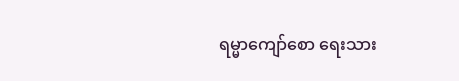ရမ္မာကျော်စော ရေးသား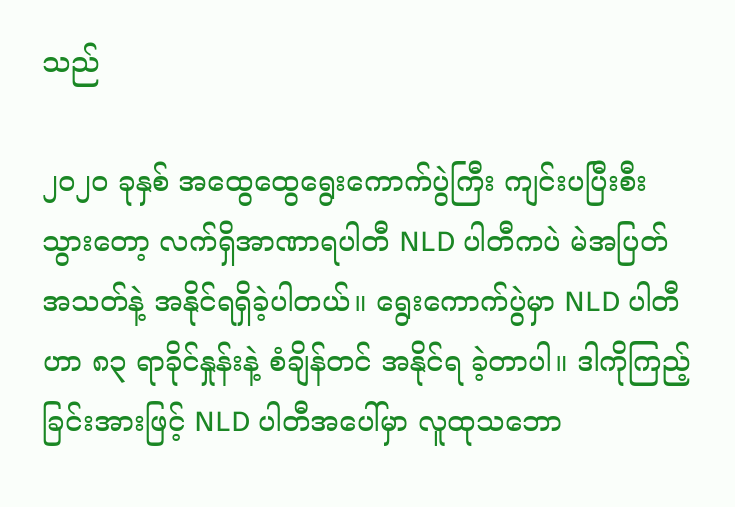သည်

၂၀၂၀ ခုနှစ် အထွေထွေရွေးကောက်ပွဲကြီး ကျင်းပပြီးစီးသွားတော့ လက်ရှိအာဏာရပါတီ NLD ပါတီကပဲ မဲအပြတ်အသတ်နဲ့ အနိုင်ရရှိခဲ့ပါတယ်။ ရွေးကောက်ပွဲမှာ NLD ပါတီဟာ ၈၃ ရာခိုင်နှုန်းနဲ့ စံချိန်တင် အနိုင်ရ ခဲ့တာပါ။ ဒါကိုကြည့်ခြင်းအားဖြင့် NLD ပါတီအပေါ်မှာ လူထုသဘော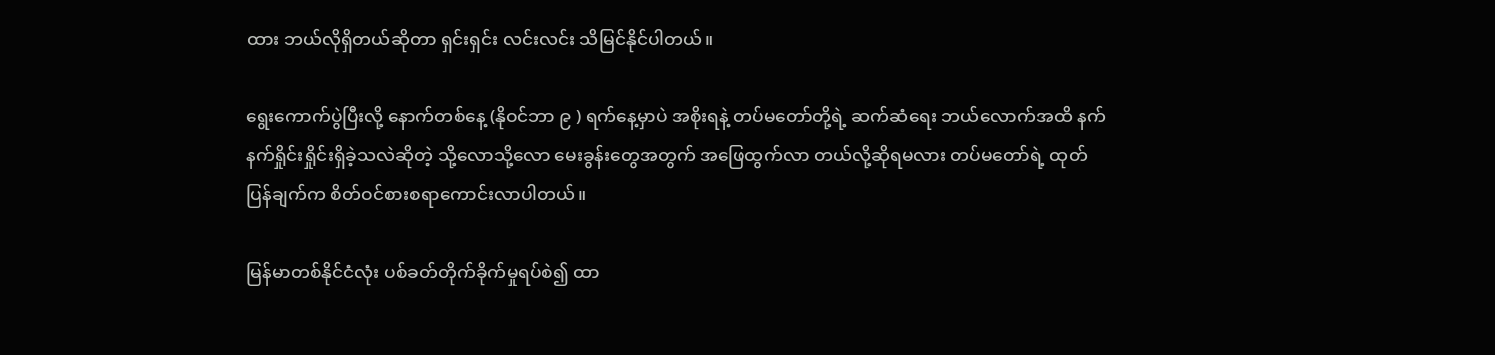ထား ဘယ်လိုရှိတယ်ဆိုတာ ရှင်းရှင်း လင်းလင်း သိမြင်နိုင်ပါတယ်။

ရွေးကောက်ပွဲပြီးလို့ နောက်တစ်နေ့ (နိုဝင်ဘာ ၉ ) ရက်နေ့မှာပဲ အစိုးရနဲ့ တပ်မတော်တို့ရဲ့ ဆက်ဆံရေး ဘယ်လောက်အထိ နက်နက်ရှိုင်းရှိုင်းရှိခဲ့သလဲဆိုတဲ့ သို့လောသို့လော မေးခွန်းတွေအတွက် အဖြေထွက်လာ တယ်လို့ဆိုရမလား တပ်မတော်ရဲ့ ထုတ်ပြန်ချက်က စိတ်ဝင်စားစရာကောင်းလာပါတယ်။

မြန်မာတစ်နိုင်ငံလုံး ပစ်ခတ်တိုက်ခိုက်မှုရပ်စဲ၍ ထာ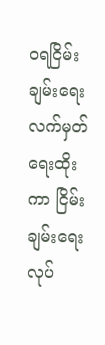ဝရငြိမ်းချမ်းရေးလက်မှတ်ရေးထိုးကာ ငြိမ်းချမ်းရေးလုပ်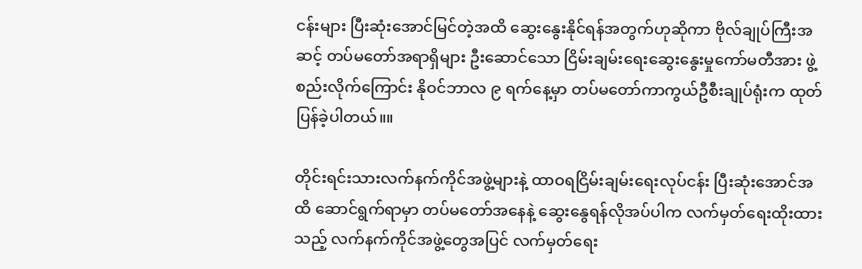ငန်းများ ပြီးဆုံးအောင်မြင်တဲ့အထိ ဆွေးနွေးနိုင်ရန်အတွက်ဟုဆိုကာ ဗိုလ်ချုပ်ကြီးအဆင့် တပ်မတော်အရာရှိများ ဦးဆောင်သော ငြိမ်းချမ်းရေးဆွေးနွေးမှုကော်မတီအား ဖွဲ့စည်းလိုက်ကြောင်း နိုဝင်ဘာလ ၉ ရက်နေ့မှာ တပ်မတော်ကာကွယ်ဦစီးချုပ်ရုံးက ထုတ်ပြန်ခဲ့ပါတယ်။။

တိုင်းရင်းသားလက်နက်ကိုင်အဖွဲ့များနဲ့ ထာဝရငြိမ်းချမ်းရေးလုပ်ငန်း ပြီးဆုံးအောင်အထိ ဆောင်ရွက်ရာမှာ တပ်မတော်အနေနဲ့ ဆွေးနွေရန်လိုအပ်ပါက လက်မှတ်ရေးထိုးထားသည့် လက်နက်ကိုင်အဖွဲ့တွေအပြင် လက်မှတ်ရေး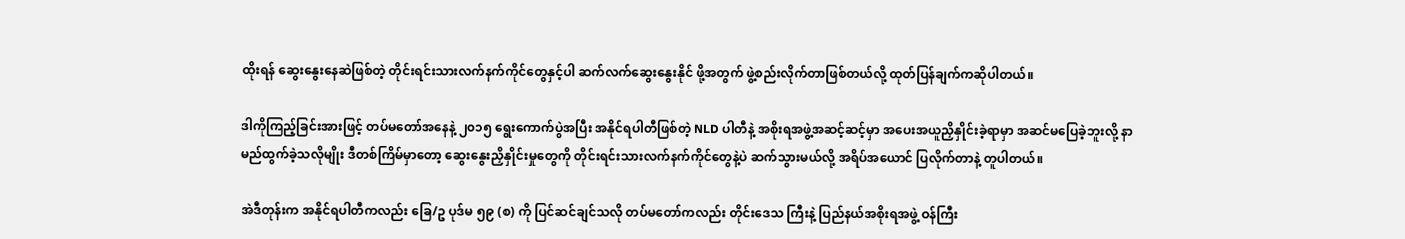ထိုးရန် ဆွေးနွေးနေဆဲဖြစ်တဲ့ တိုင်းရင်းသားလက်နက်ကိုင်တွေနှင့်ပါ ဆက်လက်ဆွေးနွေးနိုင် ဖို့အတွက် ဖွဲ့စည်းလိုက်တာဖြစ်တယ်လို့ ထုတ်ပြန်ချက်ကဆိုပါတယ်။

ဒါကိုကြည့်ခြင်းအားဖြင့် တပ်မတော်အနေနဲ့ ၂၀၁၅ ရွေးကောက်ပွဲအပြီး အနိုင်ရပါတီဖြစ်တဲ့ NLD ပါတီနဲ့ အစိုးရအဖွဲ့အဆင့်ဆင့်မှာ အပေးအယူညှိနှိုင်းခဲ့ရာမှာ အဆင်မပြေခဲ့ဘူးလို့ နာမည်ထွက်ခဲ့သလိုမျိုး ဒီတစ်ကြိမ်မှာတော့ ဆွေးနွေးညှိနှိုင်းမှုတွေကို တိုင်းရင်းသားလက်နက်ကိုင်တွေနဲ့ပဲ ဆက်သွားမယ်လို့ အရိပ်အယောင် ပြလိုက်တာနဲ့ တူပါတယ်။

အဲဒီတုန်းက အနိုင်ရပါတီကလည်း ခြေ/ဥ ပုဒ်မ ၅၉ (စ) ကို ပြင်ဆင်ချင်သလို တပ်မတော်ကလည်း တိုင်းဒေသ ကြီးနဲ့ ပြည်နယ်အစိုးရအဖွဲ့ ဝန်ကြီး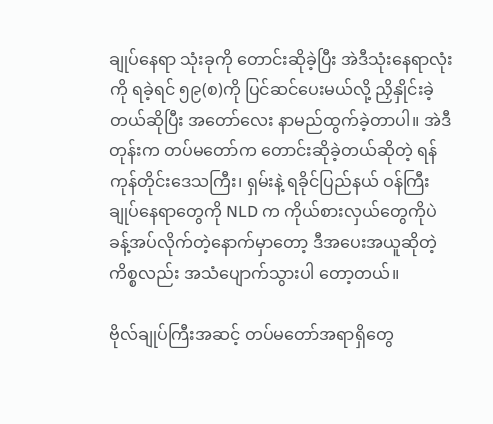ချုပ်နေရာ သုံးခုကို တောင်းဆိုခဲ့ပြီး အဲဒီသုံးနေရာလုံးကို ရခဲ့ရင် ၅၉(စ)ကို ပြင်ဆင်ပေးမယ်လို့ ညှိနှိုင်းခဲ့တယ်ဆိုပြီး အတော်လေး နာမည်ထွက်ခဲ့တာပါ။ အဲဒီတုန်းက တပ်မတော်က တောင်းဆိုခဲ့တယ်ဆိုတဲ့ ရန်ကုန်တိုင်းဒေသကြီး၊ ရှမ်းနဲ့ ရခိုင်ပြည်နယ် ဝန်ကြီးချုပ်နေရာတွေကို NLD က ကိုယ်စားလှယ်တွေကိုပဲ ခန့်အပ်လိုက်တဲ့နောက်မှာတော့ ဒီအပေးအယူဆိုတဲ့ကိစ္စလည်း အသံပျောက်သွားပါ တော့တယ်။

ဗိုလ်ချုပ်ကြီးအဆင့် တပ်မတော်အရာရှိတွေ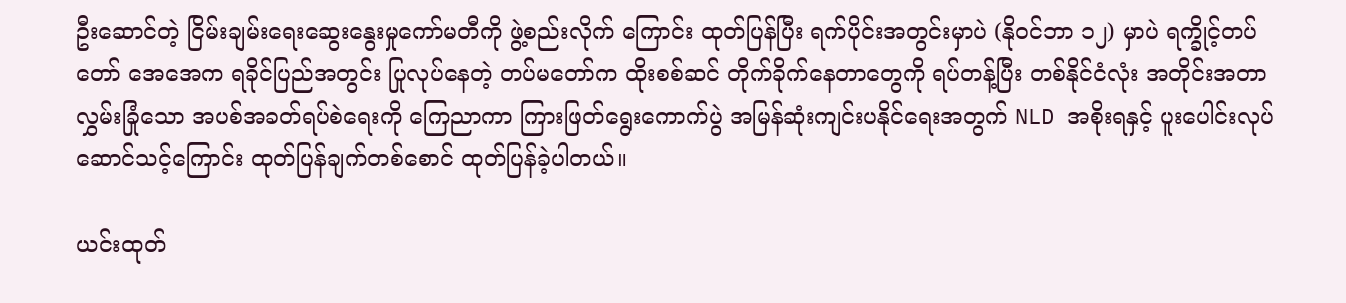ဦးဆောင်တဲ့ ငြိမ်းချမ်းရေးဆွေးနွေးမှုကော်မတီကို ဖွဲ့စည်းလိုက် ကြောင်း ထုတ်ပြန်ပြီး ရက်ပိုင်းအတွင်းမှာပဲ (နိုဝင်ဘာ ၁၂) မှာပဲ ရက္ခိုင့်တပ်တော် အေအေက ရခိုင်ပြည်အတွင်း ပြုလုပ်နေတဲ့ တပ်မတော်က ထိုးစစ်ဆင် တိုက်ခိုက်နေတာတွေကို ရပ်တန့်ပြီး တစ်နိုင်ငံလုံး အတိုင်းအတာ လွှမ်းခြုံသော အပစ်အခတ်ရပ်စဲရေးကို ကြေညာကာ ကြားဖြတ်ရွေးကောက်ပွဲ အမြန်ဆုံးကျင်းပနိုင်ရေးအတွက် NLD အစိုးရနှင့် ပူးပေါင်းလုပ်ဆောင်သင့်ကြောင်း ထုတ်ပြန်ချက်တစ်စောင် ထုတ်ပြန်ခဲ့ပါတယ်။

ယင်းထုတ်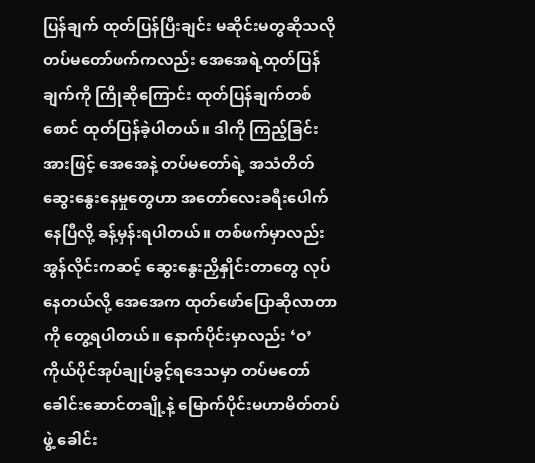ပြန်ချက် ထုတ်ပြန်ပြီးချင်း မဆိုင်းမတွဆိုသလို တပ်မတော်ဖက်ကလည်း အေအေရဲ့ထုတ်ပြန်ချက်ကို ကြိုဆိုကြောင်း ထုတ်ပြန်ချက်တစ်စောင် ထုတ်ပြန်ခဲ့ပါတယ်။ ဒါကို ကြည့်ခြင်းအားဖြင့် အေအေနဲ့ တပ်မတော်ရဲ့ အသံတိတ်ဆွေးနွေးနေမှုတွေဟာ အတော်လေးခရီးပေါက်နေပြီလို့ ခန့်မှန်းရပါတယ်။ တစ်ဖက်မှာလည်း အွန်လိုင်းကဆင့် ဆွေးနွေးညှိနှိုင်းတာတွေ လုပ်နေတယ်လို့ အေအေက ထုတ်ဖော်ပြောဆိုလာတာကို တွေ့ရပါတယ်။ နောက်ပိုင်းမှာလည်း ‘ဝ’ ကိုယ်ပိုင်အုပ်ချုပ်ခွင့်ရဒေသမှာ တပ်မတော်ခေါင်းဆောင်တချို့နဲ့ မြောက်ပိုင်းမဟာမိတ်တပ်ဖွဲ့ ခေါင်း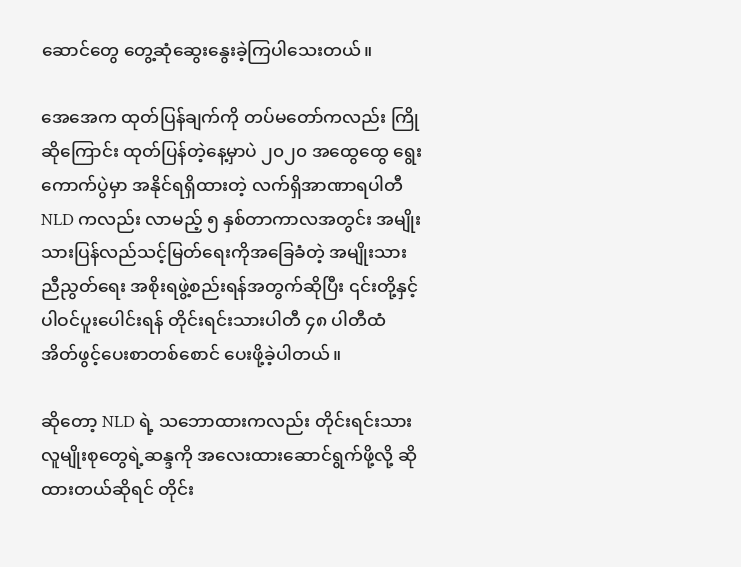ဆောင်တွေ တွေ့ဆုံဆွေးနွေးခဲ့ကြပါသေးတယ်။

အေအေက ထုတ်ပြန်ချက်ကို တပ်မတော်ကလည်း ကြိုဆိုကြောင်း ထုတ်ပြန်တဲ့နေ့မှာပဲ ၂၀၂၀ အထွေထွေ ရွေးကောက်ပွဲမှာ အနိုင်ရရှိထားတဲ့ လက်ရှိအာဏာရပါတီ NLD ကလည်း လာမည့် ၅ နှစ်တာကာလအတွင်း အမျိုးသားပြန်လည်သင့်မြတ်ရေးကိုအခြေခံတဲ့ အမျိုးသားညီညွတ်ရေး အစိုးရဖွဲ့စည်းရန်အတွက်ဆိုပြီး ၎င်းတို့နှင့် ပါဝင်ပူးပေါင်းရန် တိုင်းရင်းသားပါတီ ၄၈ ပါတီထံ အိတ်ဖွင့်ပေးစာတစ်စောင် ပေးဖို့ခဲ့ပါတယ်။

ဆိုတော့ NLD ရဲ့ သဘောထားကလည်း တိုင်းရင်းသားလူမျိုးစုတွေရဲ့ဆန္ဒကို အလေးထားဆောင်ရွက်ဖို့လို့ ဆိုထားတယ်ဆိုရင် တိုင်း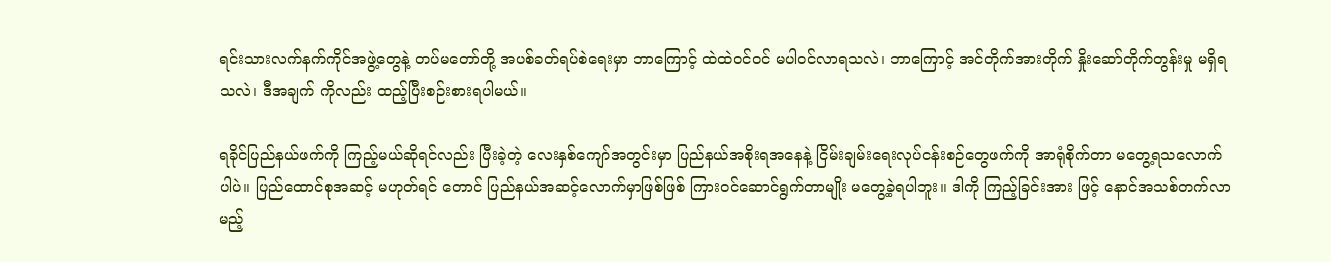ရင်းသားလက်နက်ကိုင်အဖွဲ့တွေနဲ့ တပ်မတော်တို့ အပစ်ခတ်ရပ်စဲရေးမှာ ဘာကြောင့် ထဲထဲဝင်ဝင် မပါဝင်လာရသလဲ၊ ဘာကြောင့် အင်တိုက်အားတိုက် နှိုးဆော်တိုက်တွန်းမှု မရှိရသလဲ၊ ဒီအချက် ကိုလည်း ထည့်ပြီးစဉ်းစားရပါမယ်။

ရခိုင်ပြည်နယ်ဖက်ကို ကြည့်မယ်ဆိုရင်လည်း ပြီးခဲ့တဲ့ လေးနှစ်ကျော်အတွင်းမှာ ပြည်နယ်အစိုးရအနေနဲ့ ငြိမ်းချမ်းရေးလုပ်ငန်းစဉ်တွေဖက်ကို အာရုံစိုက်တာ မတွေ့ရသလောက်ပါပဲ။ ပြည်ထောင်စုအဆင့် မဟုတ်ရင် တောင် ပြည်နယ်အဆင့်လောက်မှာဖြစ်ဖြစ် ကြားဝင်ဆောင်ရွက်တာမျိုး မတွေ့ခဲ့ရပါဘူး။ ဒါကို ကြည့်ခြင်းအား ဖြင့် နောင်အသစ်တက်လာမည့်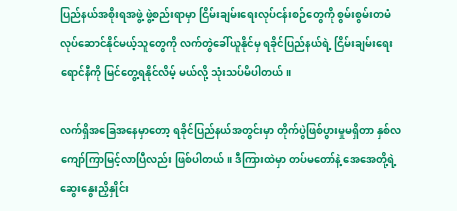ပြည်နယ်အစိုးရအဖွဲ့ ဖွဲ့စည်းရာမှာ ငြိမ်းချမ်းရေးလုပ်ငန်းစဉ်တွေကို စွမ်းစွမ်းတမံ လုပ်ဆောင်နိုင်မယ့်သူတွေကို လက်တွဲခေါ်ယူနိုင်မှ ရခိုင်ပြည်နယ်ရဲ့ ငြိမ်းချမ်းရေးရောင်နီကို မြင်တွေ့ရနိုင်လိမ့် မယ်လို့ သုံးသပ်မိပါတယ်။

လက်ရှိအခြေအနေမှာတော့ ရခိုင်ပြည်နယ်အတွင်းမှာ တိုက်ပွဲဖြစ်ပွားမှုမရှိတာ နှစ်လကျော်ကြာမြင့်လာပြီလည်း ဖြစ်ပါတယ်။ ဒီကြားထဲမှာ တပ်မတော်နဲ့ အေအေတို့ရဲ့ ဆွေးနွေးညှိနှိုင်း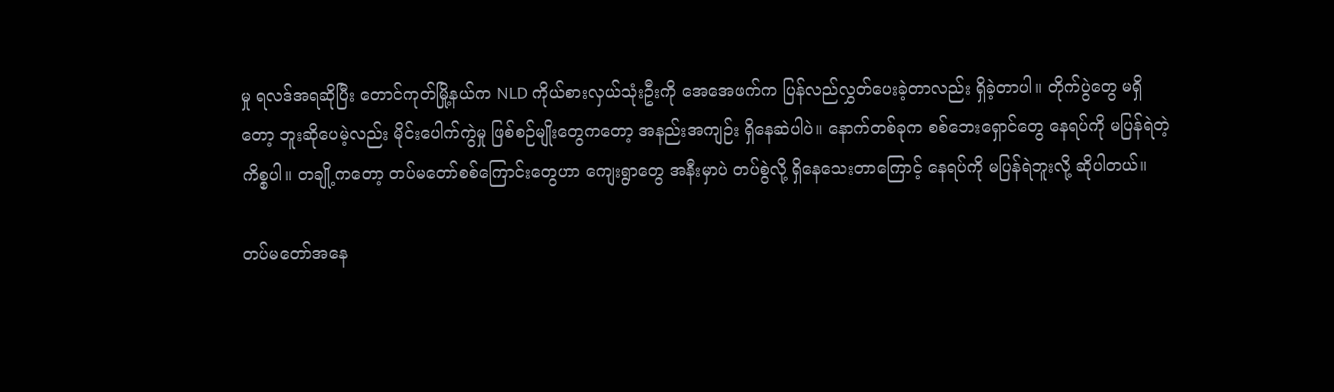မှု ရလဒ်အရဆိုပြီး တောင်ကုတ်မြို့နယ်က NLD ကိုယ်စားလှယ်သုံးဦးကို အေအေဖက်က ပြန်လည်လွှတ်ပေးခဲ့တာလည်း ရှိခဲ့တာပါ။ တိုက်ပွဲတွေ မရှိတော့ ဘူးဆိုပေမဲ့လည်း မိုင်းပေါက်ကွဲမှု ဖြစ်စဉ်မျိုးတွေကတော့ အနည်းအကျဉ်း ရှိနေဆဲပါပဲ။ နောက်တစ်ခုက စစ်ဘေးရှောင်တွေ နေရပ်ကို မပြန်ရဲတဲ့ကိစ္စပါ။ တချို့ကတော့ တပ်မတော်စစ်ကြောင်းတွေဟာ ကျေးရွာတွေ အနီးမှာပဲ တပ်စွဲလို့ ရှိနေသေးတာကြောင့် နေရပ်ကို မပြန်ရဲဘူးလို့ ဆိုပါတယ်။

တပ်မတော်အနေ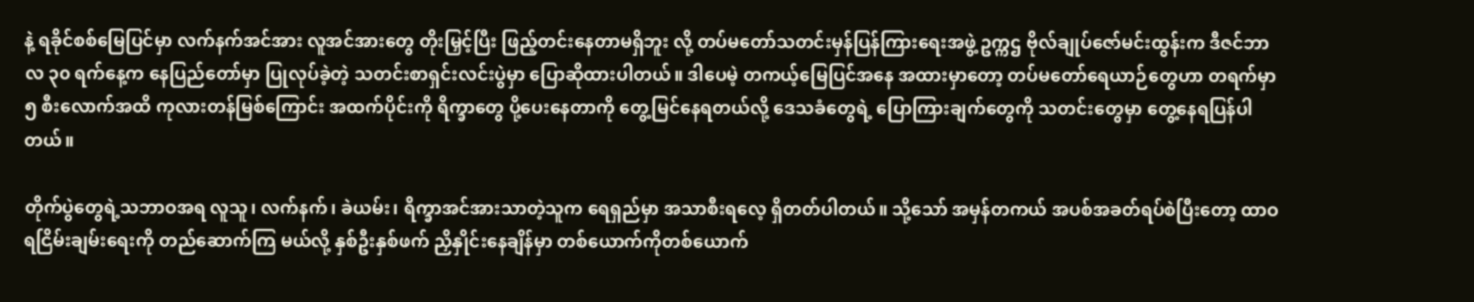နဲ့ ရခိုင်စစ်မြေပြင်မှာ လက်နက်အင်အား လူအင်အားတွေ တိုးမြှင့်ပြီး ဖြည့်တင်းနေတာမရှိဘူး လို့ တပ်မတော်သတင်းမှန်ပြန်ကြားရေးအဖွဲ့ ဥက္ကဌ ဗိုလ်ချုပ်ဇော်မင်းထွန်းက ဒီဇင်ဘာလ ၃၀ ရက်နေ့က နေပြည်တော်မှာ ပြုလုပ်ခဲ့တဲ့ သတင်းစာရှင်းလင်းပွဲမှာ ပြောဆိုထားပါတယ်။ ဒါပေမဲ့ တကယ့်မြေပြင်အနေ အထားမှာတော့ တပ်မတော်ရေယာဉ်တွေဟာ တရက်မှာ ၅ စီးလောက်အထိ ကုလားတန်မြစ်ကြောင်း အထက်ပိုင်းကို ရိက္ခာတွေ ပို့ပေးနေတာကို တွေ့မြင်နေရတယ်လို့ ဒေသခံတွေရဲ့ ပြောကြားချက်တွေကို သတင်းတွေမှာ တွေ့နေရပြန်ပါတယ်။

တိုက်ပွဲတွေရဲ့သဘာဝအရ လူသူ၊ လက်နက်၊ ခဲယမ်း၊ ရိက္ခာအင်အားသာတဲ့သူက ရေရှည်မှာ အသာစီးရလေ့ ရှိတတ်ပါတယ်။ သို့သော် အမှန်တကယ် အပစ်အခတ်ရပ်စဲပြီးတော့ ထာဝရငြိမ်းချမ်းရေးကို တည်ဆောက်ကြ မယ်လို့ နှစ်ဦးနှစ်ဖက် ညှိနှိုင်းနေချိန်မှာ တစ်ယောက်ကိုတစ်ယောက်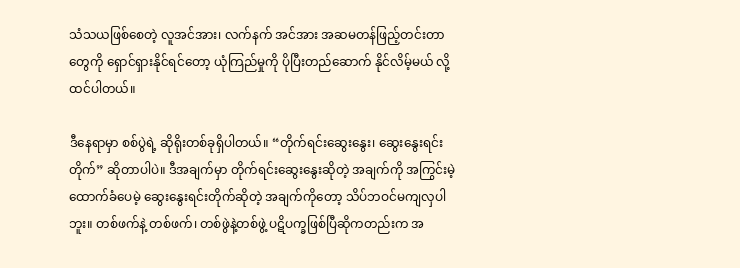သံသယဖြစ်စေတဲ့ လူအင်အား၊ လက်နက် အင်အား အဆမတန်ဖြည့်တင်းတာတွေကို ရှောင်ရှားနိုင်ရင်တော့ ယုံကြည်မှုကို ပိုပြီးတည်ဆောက် နိုင်လိမ့်မယ် လို့ ထင်ပါတယ်။

ဒီနေရာမှာ စစ်ပွဲရဲ့ ဆိုရိုးတစ်ခုရှိပါတယ်။ “တိုက်ရင်းဆွေးနွေး၊ ဆွေးနွေးရင်းတိုက်” ဆိုတာပါပဲ။ ဒီအချက်မှာ တိုက်ရင်းဆွေးနွေးဆိုတဲ့ အချက်ကို အကြွင်းမဲ့ ထောက်ခံပေမဲ့ ဆွေးနွေးရင်းတိုက်ဆိုတဲ့ အချက်ကိုတော့ သိပ်ဘဝင်မကျလှပါဘူး။ တစ်ဖက်နဲ့ တစ်ဖက်၊ တစ်ဖွဲနဲ့တစ်ဖွဲ့ ပဋိပက္ခဖြစ်ပြီဆိုကတည်းက အ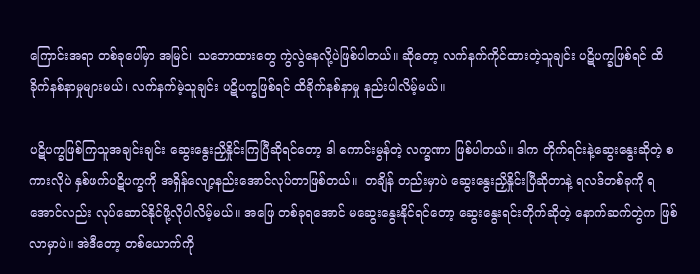ကြောင်းအရာ တစ်ခုပေါ်မှာ အမြင်၊ သဘောထားတွေ ကွဲလွဲနေလို့ပဲဖြစ်ပါတယ်။ ဆိုတော့ လက်နက်ကိုင်ထားတဲ့သူချင်း ပဋိပက္ခဖြစ်ရင် ထိခိုက်နစ်နာမှုများမယ်၊ လက်နက်မဲ့သူချင်း ပဋိပက္ခဖြစ်ရင် ထိခိုက်နစ်နာမှု နည်းပါလိမ့်မယ်။

ပဋိပက္ခဖြစ်ကြသူအချင်းချင်း ဆွေးနွေးညှိနှိုင်းကြပြီဆိုရင်တော့ ဒါ ကောင်းမွန်တဲ့ လက္ခဏာ ဖြစ်ပါတယ်။ ဒါက တိုက်ရင်းနဲ့ဆွေးနွေးဆိုတဲ့ စကားလိုပဲ နှစ်ဖက်ပဋိပက္ခကို အရှိန်လျော့နည်းအောင်လုပ်တာဖြစ်တယ်။  တချိန် တည်းမှာပဲ ဆွေးနွေးညှိနှိုင်းပြီဆိုတာနဲ့ ရလဒ်တစ်ခုကို ရအောင်လည်း လုပ်ဆောင်နိုင်ဖို့လိုပါလိမ့်မယ်။ အဖြေ တစ်ခုရအောင် မဆွေးနွေးနိုင်ရင်တော့ ဆွေးနွေးရင်းတိုက်ဆိုတဲ့ နောက်ဆက်တွဲက ဖြစ်လာမှာပဲ။ အဲဒီတော့ တစ်ယောက်ကို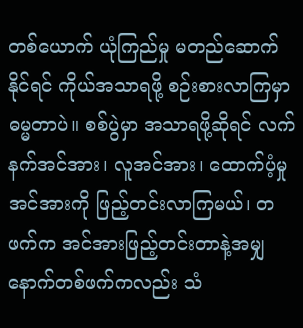တစ်ယောက် ယုံကြည်မှု မတည်ဆောက်နိုင်ရင် ကိုယ်အသာရဖို့ စဉ်းစားလာကြမှာ ဓမ္မတာပဲ။ စစ်ပွဲမှာ အသာရဖို့ဆိုရင် လက်နက်အင်အား၊ လူအင်အား၊ ထောက်ပံ့မှုအင်အားကို ဖြည့်တင်းလာကြမယ်၊ တဖက်က အင်အားဖြည့်တင်းတာနဲ့အမျှ နောက်တစ်ဖက်ကလည်း သံ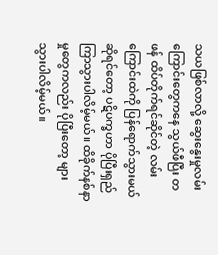သယဖြစ်လာလို့ ဆွေးနွေးမှုလမ်း ကြောင်းတွေကနေ သွယ်ဖီပြီး တဖန် ထိပ်တိုက်ရင်ဆိုင်တဲ့ လမ်းကြောင်းထဲကို ပြန်ရောက်သွားမယ်ဆိုရင်တော့ ပဋိပက္ခဟာ ပိုပြီးရှည်ကြာသွားပါလိမ့်မယ်။ ထိခိုက်နစ်နာမှုတွေကလည်း ပိုပြီးတော့ များသွားပါလိမ့်မယ်။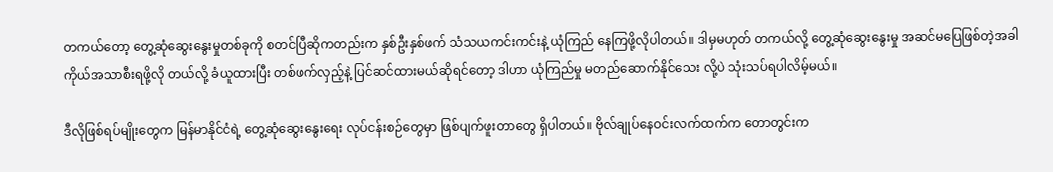တကယ်တော့ တွေ့ဆုံဆွေးနွေးမှုတစ်ခုကို စတင်ပြီဆိုကတည်းက နှစ်ဦးနှစ်ဖက် သံသယကင်းကင်းနဲ့ ယုံကြည် နေကြဖို့လိုပါတယ်။ ဒါမှမဟုတ် တကယ်လို့ တွေ့ဆုံဆွေးနွေးမှု အဆင်မပြေဖြစ်တဲ့အခါ ကိုယ်အသာစီးရဖို့လို တယ်လို့ ခံယူထားပြီး တစ်ဖက်လှည့်နဲ့ ပြင်ဆင်ထားမယ်ဆိုရင်တော့ ဒါဟာ ယုံကြည်မှု မတည်ဆောက်နိုင်သေး လို့ပဲ သုံးသပ်ရပါလိမ့်မယ်။

ဒီလိုဖြစ်ရပ်မျိုးတွေက မြန်မာနိုင်ငံရဲ့ တွေ့ဆုံဆွေးနွေးရေး လုပ်ငန်းစဉ်တွေမှာ ဖြစ်ပျက်ဖူးတာတွေ ရှိပါတယ်။ ဗိုလ်ချုပ်နေဝင်းလက်ထက်က တောတွင်းက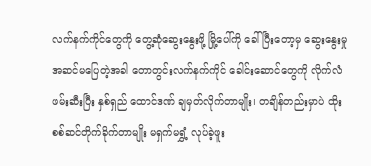လက်နက်ကိုင်တွေကို တွေ့ဆုံဆွေးနွေးဖို့ မြို့ပေါ်ကို ခေါ်ပြီးတော့မှ ဆွေးနွေးမှု အဆင်မပြေတဲ့အခါ တောတွင်းလက်နက်ကိုင် ခေါင်းဆောင်တွေကို လိုက်လံဖမ်းဆီးပြီး နှစ်ရှည် ထောင်ဒဏ် ချမှတ်လိုက်တာမျိုး၊ တချိန်တည်းမှာပဲ ထိုးစစ်ဆင်တိုက်ခိုက်တာမျိုး မရှက်မရွှံ့ လုပ်ခဲ့ဖူး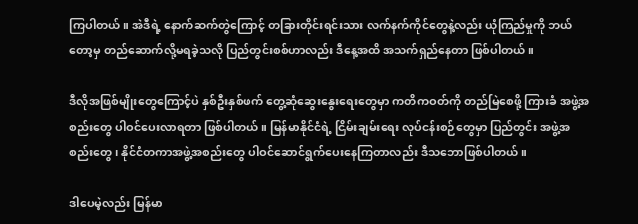ကြပါတယ်။ အဲဒီရဲ့ နောက်ဆက်တွဲကြောင့် တခြားတိုင်းရင်းသား လက်နက်ကိုင်တွေနဲ့လည်း ယုံကြည်မှုကို ဘယ်တော့မှ တည်ဆောက်လို့မရခဲ့သလို ပြည်တွင်းစစ်ဟာလည်း ဒီနေ့အထိ အသက်ရှည်နေတာ ဖြစ်ပါတယ်။

ဒီလိုအဖြစ်မျိုးတွေကြောင့်ပဲ နှစ်ဦးနှစ်ဖက် တွေ့ဆုံဆွေးနွေးရေးတွေမှာ ကတိကဝတ်ကို တည်မြဲစေဖို့ ကြားခံ အဖွဲ့အစည်းတွေ ပါဝင်ပေးလာရတာ ဖြစ်ပါတယ်။ မြန်မာနိုင်ငံရဲ့ ငြိမ်းချမ်းရေး လုပ်ငန်းစဉ်တွေမှာ ပြည်တွင်း အဖွဲ့အစည်းတွေ၊ နိုင်ငံတကာအဖွဲ့အစည်းတွေ ပါဝင်ဆောင်ရွက်ပေးနေကြတာလည်း ဒီသဘောဖြစ်ပါတယ်။

ဒါပေမဲ့လည်း မြန်မာ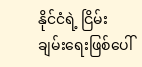နိုင်ငံရဲ့ ငြိမ်းချမ်းရေးဖြစ်ပေါ်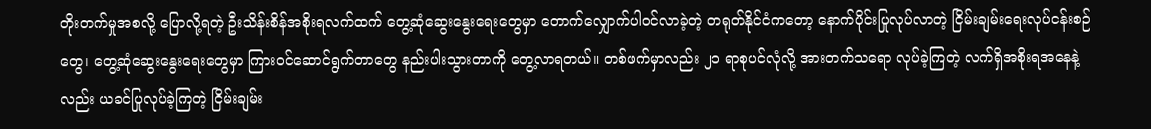တိုးတက်မှုအစလို့ ပြောလို့ရတဲ့ ဦးသိန်းစိန်အစိုးရလက်ထက် တွေ့ဆုံဆွေးနွေးရေးတွေမှာ တောက်လျှောက်ပါဝင်လာခဲ့တဲ့ တရုတ်နိုင်ငံကတော့ နောက်ပိုင်းပြုလုပ်လာတဲ့ ငြိမ်းချမ်းရေးလုပ်ငန်းစဉ်တွေ၊ တွေ့ဆုံဆွေးနွေးရေးတွေမှာ ကြားဝင်ဆောင်ရွက်တာတွေ နည်းပါးသွားတာကို တွေ့လာရတယ်။ တစ်ဖက်မှာလည်း ၂၁ ရာစုပင်လုံလို့ အားတက်သရော လုပ်ခဲ့ကြတဲ့ လက်ရှိအစိုးရအနေနဲ့ လည်း ယခင်ပြုလုပ်ခဲ့ကြတဲ့ ငြိမ်းချမ်း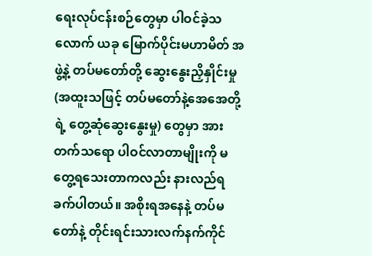ရေးလုပ်ငန်းစဉ်တွေမှာ ပါဝင်ခဲ့သလောက် ယခု မြောက်ပိုင်းမဟာမိတ် အဖွဲ့နဲ့ တပ်မတော်တို့ ဆွေးနွေးညှိနှိုင်းမှု (အထူးသဖြင့် တပ်မတော်နဲ့အေအေတို့ရဲ့ တွေ့ဆုံဆွေးနွေးမှု) တွေမှာ အားတက်သရော ပါဝင်လာတာမျိုးကို မတွေ့ရသေးတာကလည်း နားလည်ရခက်ပါတယ်။ အစိုးရအနေနဲ့ တပ်မတော်နဲ့ တိုင်းရင်းသားလက်နက်ကိုင်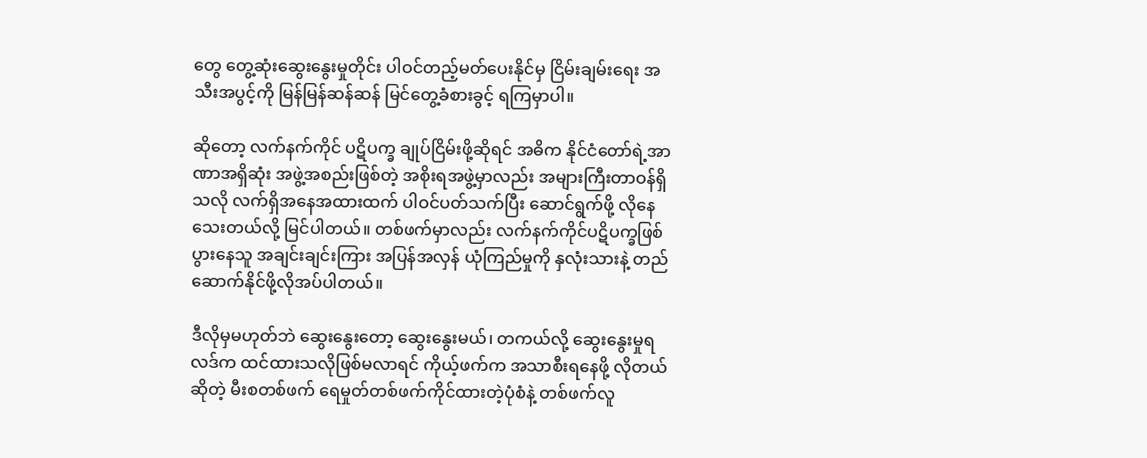တွေ တွေ့ဆုံးဆွေးနွေးမှုတိုင်း ပါဝင်တည့်မတ်ပေးနိုင်မှ ငြိမ်းချမ်းရေး အသီးအပွင့်ကို မြန်မြန်ဆန်ဆန် မြင်တွေ့ခံစားခွင့် ရကြမှာပါ။

ဆိုတော့ လက်နက်ကိုင် ပဋိပက္ခ ချုပ်ငြိမ်းဖို့ဆိုရင် အဓိက နိုင်ငံတော်ရဲ့အာဏာအရှိဆုံး အဖွဲ့အစည်းဖြစ်တဲ့ အစိုးရအဖွဲ့မှာလည်း အများကြီးတာဝန်ရှိသလို လက်ရှိအနေအထားထက် ပါဝင်ပတ်သက်ပြီး ဆောင်ရွက်ဖို့ လိုနေသေးတယ်လို့ မြင်ပါတယ်။ တစ်ဖက်မှာလည်း လက်နက်ကိုင်ပဋိပက္ခဖြစ်ပွားနေသူ အချင်းချင်းကြား အပြန်အလှန် ယုံကြည်မှုကို နှလုံးသားနဲ့ တည်ဆောက်နိုင်ဖို့လိုအပ်ပါတယ်။

ဒီလိုမှမဟုတ်ဘဲ ဆွေးနွေးတော့ ဆွေးနွေးမယ်၊ တကယ်လို့ ဆွေးနွေးမှုရလဒ်က ထင်ထားသလိုဖြစ်မလာရင် ကိုယ့်ဖက်က အသာစီးရနေဖို့ လိုတယ်ဆိုတဲ့ မီးစတစ်ဖက် ရေမှုတ်တစ်ဖက်ကိုင်ထားတဲ့ပုံစံနဲ့ တစ်ဖက်လူ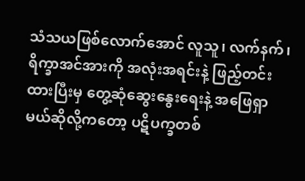သံသယဖြစ်လောက်အောင် လူသူ၊ လက်နက်၊ ရိက္ခာအင်အားကို အလုံးအရင်းနဲ့ ဖြည့်တင်းထားပြီးမှ တွေ့ဆုံဆွေးနွေးရေးနဲ့ အဖြေရှာမယ်ဆိုလို့ကတော့ ပဋိပက္ခတစ်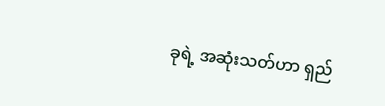ခုရဲ့ အဆုံးသတ်ဟာ ရှည်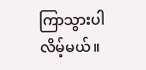ကြာသွားပါလိမ့်မယ်။